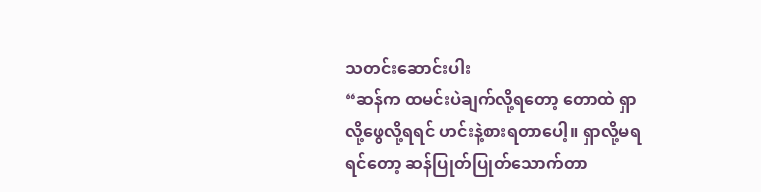သတင်းဆောင်းပါး
“ဆန်က ထမင်းပဲချက်လို့ရတော့ တောထဲ ရှာလို့ဖွေလို့ရရင် ဟင်းနဲ့စားရတာပေါ့။ ရှာလို့မရရင်တော့ ဆန်ပြုတ်ပြုတ်သောက်တာ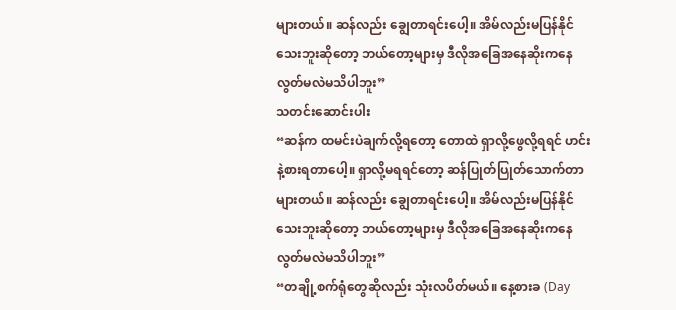များတယ်။ ဆန်လည်း ချွေတာရင်းပေါ့။ အိမ်လည်းမပြန်နိုင်သေးဘူးဆိုတော့ ဘယ်တော့များမှ ဒီလိုအခြေအနေဆိုးကနေ လွတ်မလဲမသိပါဘူး”
သတင်းဆောင်းပါး
“ဆန်က ထမင်းပဲချက်လို့ရတော့ တောထဲ ရှာလို့ဖွေလို့ရရင် ဟင်းနဲ့စားရတာပေါ့။ ရှာလို့မရရင်တော့ ဆန်ပြုတ်ပြုတ်သောက်တာများတယ်။ ဆန်လည်း ချွေတာရင်းပေါ့။ အိမ်လည်းမပြန်နိုင်သေးဘူးဆိုတော့ ဘယ်တော့များမှ ဒီလိုအခြေအနေဆိုးကနေ လွတ်မလဲမသိပါဘူး”
“တချို့စက်ရုံတွေဆိုလည်း သုံးလပိတ်မယ်။ နေ့စားခ (Day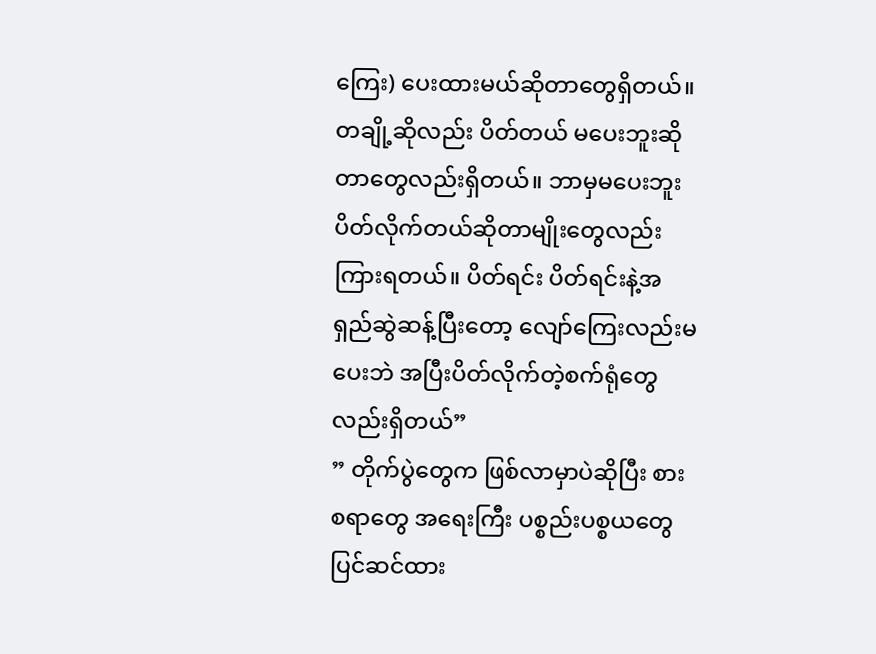ကြေး) ပေးထားမယ်ဆိုတာတွေရှိတယ်။ တချို့ဆိုလည်း ပိတ်တယ် မပေးဘူးဆိုတာတွေလည်းရှိတယ်။ ဘာမှမပေးဘူး ပိတ်လိုက်တယ်ဆိုတာမျိုးတွေလည်းကြားရတယ်။ ပိတ်ရင်း ပိတ်ရင်းနဲ့အရှည်ဆွဲဆန့်ပြီးတော့ လျော်ကြေးလည်းမပေးဘဲ အပြီးပိတ်လိုက်တဲ့စက်ရုံတွေလည်းရှိတယ်”
” တိုက်ပွဲတွေက ဖြစ်လာမှာပဲဆိုပြီး စားစရာတွေ အရေးကြီး ပစ္စည်းပစ္စယတွေ ပြင်ဆင်ထား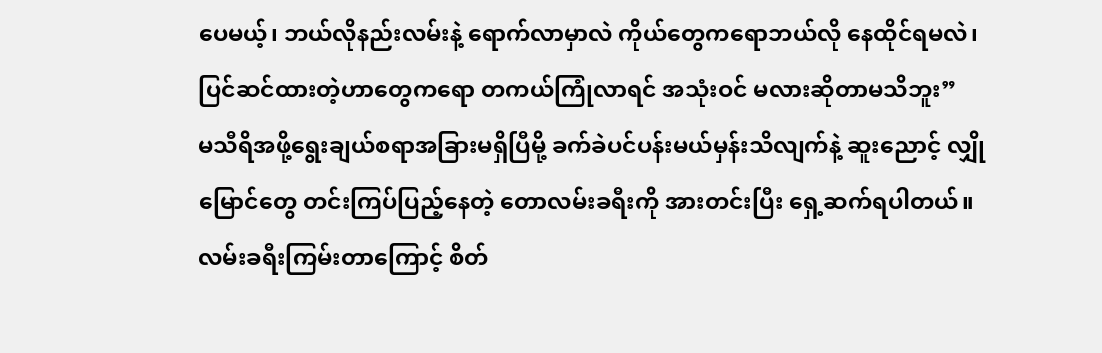ပေမယ့်၊ ဘယ်လိုနည်းလမ်းနဲ့ ရောက်လာမှာလဲ ကိုယ်တွေကရောဘယ်လို နေထိုင်ရမလဲ၊ ပြင်ဆင်ထားတဲ့ဟာတွေကရော တကယ်ကြုံလာရင် အသုံးဝင် မလားဆိုတာမသိဘူး”
မသီရိအဖို့ရွေးချယ်စရာအခြားမရှိပြီမို့ ခက်ခဲပင်ပန်းမယ်မှန်းသိလျက်နဲ့ ဆူးညောင့် လျှိုမြောင်တွေ တင်းကြပ်ပြည့်နေတဲ့ တောလမ်းခရီးကို အားတင်းပြီး ရှေ့ဆက်ရပါတယ်။ လမ်းခရီးကြမ်းတာကြောင့် စိတ်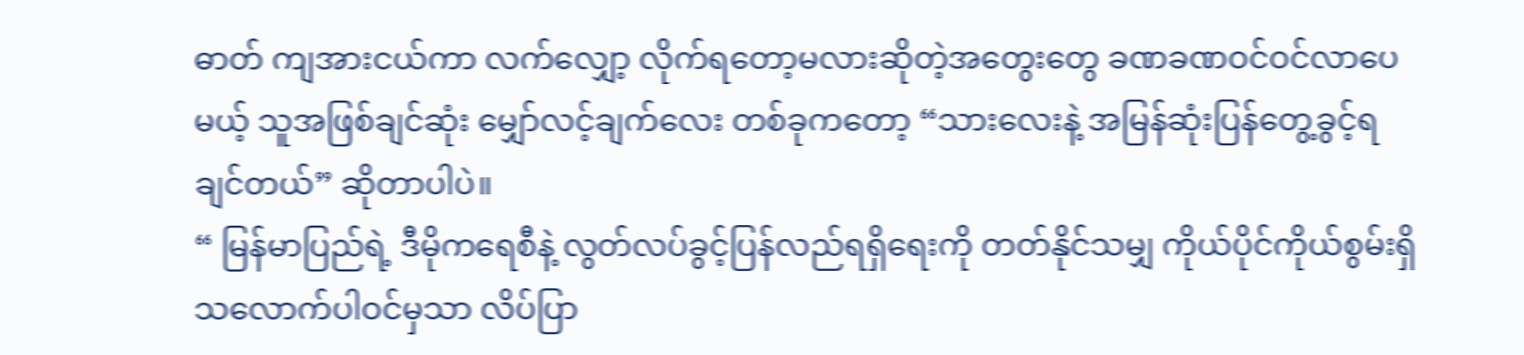ဓာတ် ကျအားငယ်ကာ လက်လျှော့ လိုက်ရတော့မလားဆိုတဲ့အတွေးတွေ ခဏခဏဝင်ဝင်လာပေမယ့် သူအဖြစ်ချင်ဆုံး မျှော်လင့်ချက်လေး တစ်ခုကတော့ “သားလေးနဲ့ အမြန်ဆုံးပြန်တွေ့ခွင့်ရချင်တယ်” ဆိုတာပါပဲ။
“ မြန်မာပြည်ရဲ့ ဒီမိုကရေစီနဲ့ လွတ်လပ်ခွင့်ပြန်လည်ရရှိရေးကို တတ်နိုင်သမျှ ကိုယ်ပိုင်ကိုယ်စွမ်းရှိသလောက်ပါဝင်မှသာ လိပ်ပြာ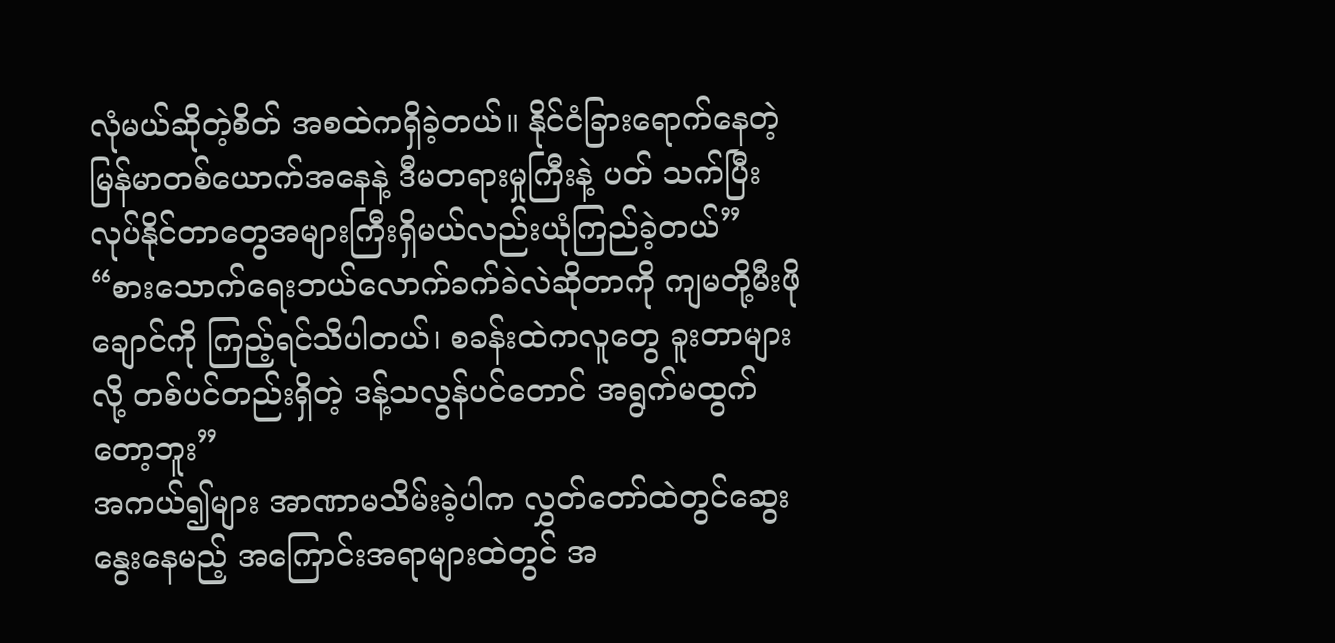လုံမယ်ဆိုတဲ့စိတ် အစထဲကရှိခဲ့တယ်။ နိုင်ငံခြားရောက်နေတဲ့ မြန်မာတစ်ယောက်အနေနဲ့ ဒီမတရားမှုကြီးနဲ့ ပတ် သက်ပြီး လုပ်နိုင်တာတွေအများကြီးရှိမယ်လည်းယုံကြည်ခဲ့တယ်”
“စားသောက်ရေးဘယ်လောက်ခက်ခဲလဲဆိုတာကို ကျမတို့မီးဖိုချောင်ကို ကြည့်ရင်သိပါတယ်၊ စခန်းထဲကလူတွေ ခူးတာများလို့ တစ်ပင်တည်းရှိတဲ့ ဒန့်သလွန်ပင်တောင် အရွက်မထွက်တော့ဘူး”
အကယ်၍များ အာဏာမသိမ်းခဲ့ပါက လွှတ်တော်ထဲတွင်ဆွေးနွေးနေမည့် အကြောင်းအရာများထဲတွင် အ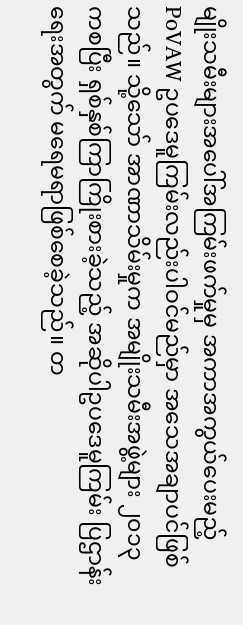မျိုးသမီးများအပေါ်အကြမ်းဖက်မှုမှ အကာအကွယ်ပေးမည့် PoVAW ဥပဒေမူကြမ်းလည်းပါဝင်မည်မှာ အသေအချာပင်ဖြစ်သည်။ သို့သော် အာဏာသိမ်းမှုက အမျိုးသမီးအဖွဲ့များ ၂၀၁၃ ကစပြီး ရှစ်နှစ်ကြာကြိုးစားခဲ့သည့် အဆိုပါဥပဒေမူကြမ်း ပြဌာန်းရေးအတွက် မရေမရာဖြစ်စေခဲ့သည်။ တ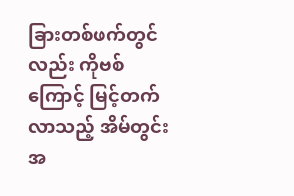ခြားတစ်ဖက်တွင်လည်း ကိုဗစ်ကြောင့် မြင့်တက်လာသည့် အိမ်တွင်းအ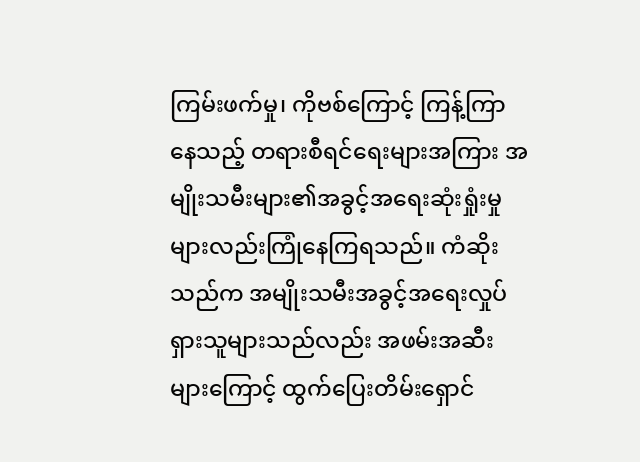ကြမ်းဖက်မှု၊ ကိုဗစ်ကြောင့် ကြန့်ကြာနေသည့် တရားစီရင်ရေးများအကြား အမျိုးသမီးများ၏အခွင့်အရေးဆုံးရှုံးမှုများလည်းကြုံနေကြရသည်။ ကံဆိုးသည်က အမျိုးသမီးအခွင့်အရေးလှုပ်ရှားသူများသည်လည်း အဖမ်းအဆီးများကြောင့် ထွက်ပြေးတိမ်းရှောင်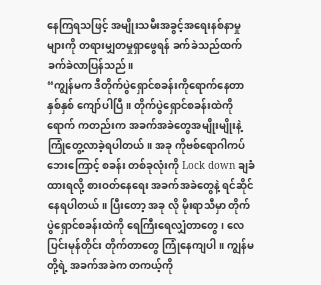နေကြရသဖြင့် အမျိုးသမီးအခွင့်အရေးနစ်နာမှုများကို တရားမျှတမှုရှာဖွေရန် ခက်ခဲသည်ထက်ခက်ခဲလာပြန်သည်။
“ကျွန်မက ဒီတိုက်ပွဲရှောင်စခန်းကိုရောက်နေတာ နှစ်နှစ် ကျော်ပါပြီ။ တိုက်ပွဲရှောင်စခန်းထဲကို ရောက် ကတည်းက အခက်အခဲတွေအမျိုးမျိုးနဲ့ ကြုံတွေ့လာခဲ့ရပါတယ်။ အခု ကိုဗစ်ရောဂါကပ်ဘေးကြောင့် စခန်း တစ်ခုလုံးကို Lock down ချခံထားရလို့ စားဝတ်နေရေး အခက်အခဲတွေနဲ့ ရင်ဆိုင်နေရပါတယ်။ ပြီးတော့ အခု လို မိုးရာသီမှာ တိုက်ပွဲရှောင်စခန်းထဲကို ရေကြီးရေလျှံတာတွေ၊ လေပြင်းမုန်တိုင်း တိုက်တာတွေ ကြုံနေကျပါ။ ကျွန်မတို့ရဲ့ အခက်အခဲက တကယ့်ကို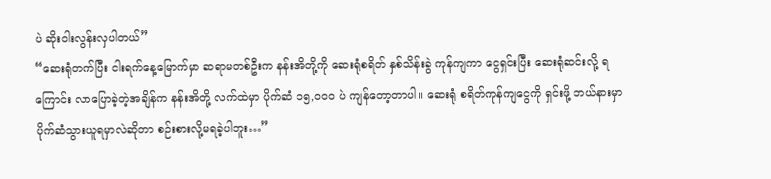ပဲ ဆိုးဝါးလွန်းလှပါတယ်”
“ဆေးရုံတက်ပြီး ငါးရက်နေ့မြောက်မှာ ဆရာမတစ်ဦးက နန်းအိတို့ကို ဆေးရုံစရိတ် နှစ်သိန်းခွဲ ကုန်ကျကာ ငွေရှင်းပြီး ဆေးရုံဆင်းလို့ ရကြောင်း လာပြောခဲ့တဲ့အချိန်က နန်းအိတို့ လက်ထဲမှာ ပိုက်ဆံ ၁၅,၀၀၀ ပဲ ကျန်တော့တာပါ။ ဆေးရုံ စရိတ်ကုန်ကျငွေကို ရှင်းဖို့ ဘယ်နားမှာ ပိုက်ဆံသွားယူရမှာလဲဆိုတာ စဉ်းစားလို့မရခဲ့ပါဘူး…”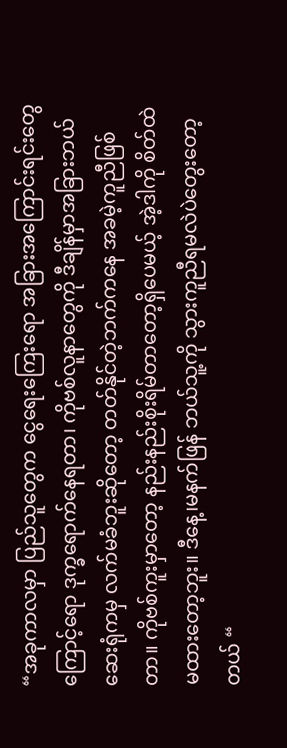“အခုကာလမှာ ပြည်သူတွေက ငွေရေးကြေးရော အခြားအကြောင်းရင်းတွေကြောင့်ရော ဒုက္ခရောက်နေရတာ၊ ကိုဗစ်လူနာတွေကို ဒီချိန်မှာအခြားဘယ်ဆေးရုံကမှ လက်မခံဘူးဆိုတော့ တတ်နိုင်တဲ့ဘက်ကနေ အခမဲ့ကူညီဖြစ်တာ။ ကိုဗစ်ကူးမှာတော့ နည်းနည်းစိုးရိမ်တာတော့ရှိပေမယ့် အဲ့ဒါကို စိတ်ထဲမထားတော့ဘူး။ ဒီနေ့၊မနက်ဖြန် ဘယ်သူ့ကို သွားကူညီရမလဲပဲတွေးတော့တယ် “